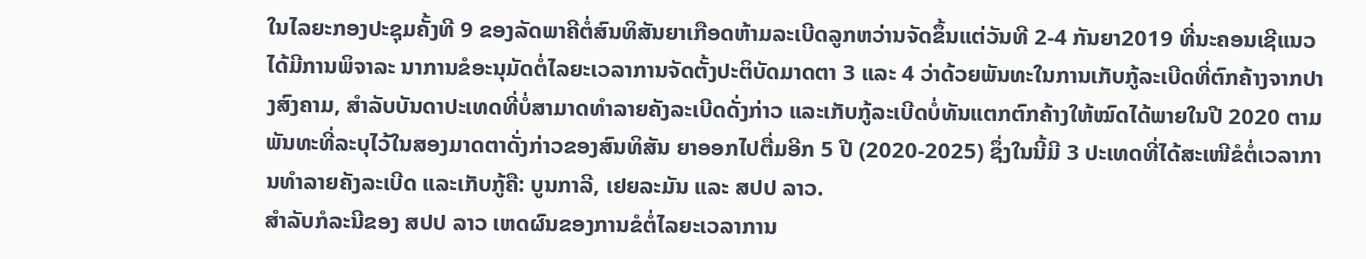ໃນໄລຍະກອງປະຊຸມຄັ້ງທີ 9 ຂອງລັດພາຄີຕໍ່ສົນທິສັນຍາເກືອດຫ້າມລະເບີດລູກຫວ່ານຈັດຂຶ້ນແຕ່ວັນທີ 2-4 ກັນຍາ2019 ທີ່ນະຄອນເຊີແນວໄດ້ມີການພິຈາລະ ນາການຂໍອະນຸມັດຕໍ່ໄລຍະເວລາການຈັດຕັ້ງປະຕິບັດມາດຕາ 3 ແລະ 4 ວ່າດ້ວຍພັນທະໃນການເກັບກູ້ລະເບີດທີ່ຕົກຄ້າງຈາກປາງສົງຄາມ, ສຳລັບບັນດາປະເທດທີ່ບໍ່ສາມາດທໍາລາຍຄັງລະເບີດດັ່ງກ່າວ ແລະເກັບກູ້ລະເບີດບໍ່ທັນແຕກຕົກຄ້າງໃຫ້ໝົດໄດ້ພາຍໃນປີ 2020 ຕາມພັນທະທີ່ລະບຸໄວ້ໃນສອງມາດຕາດັ່ງກ່າວຂອງສົນທິສັນ ຍາອອກໄປຕື່ມອີກ 5 ປີ (2020-2025) ຊຶ່ງໃນນີ້ມີ 3 ປະເທດທີ່ໄດ້ສະເໜີຂໍຕໍ່ເວລາການທຳລາຍຄັງລະເບີດ ແລະເກັບກູ້ຄື: ບູນກາລີ, ເຢຍລະມັນ ແລະ ສປປ ລາວ.
ສໍາລັບກໍລະນີຂອງ ສປປ ລາວ ເຫດຜົນຂອງການຂໍຕໍ່ໄລຍະເວລາການ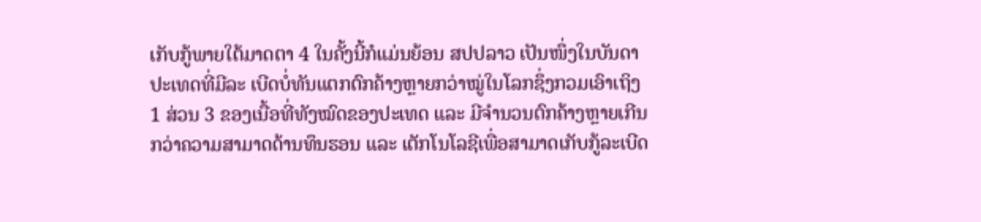ເກັບກູ້ພາຍໃຕ້ມາດຕາ 4 ໃນຄັ້ງນີ້ກໍແມ່ນຍ້ອນ ສປປລາວ ເປັນໜຶ່ງໃນບັນດາປະເທດທີ່ມີລະ ເບີດບໍ່ທັນແຕກຕົກຄ້າງຫຼາຍກວ່າໝູ່ໃນໂລກຊຶ່ງກວມເອົາເຖິງ 1 ສ່ວນ 3 ຂອງເນື້ອທີ່ທັງໝົດຂອງປະເທດ ແລະ ມີຈຳນວນຕົກຄ້າງຫຼາຍເກີນກວ່າຄວາມສາມາດດ້ານທຶນຮອນ ແລະ ເຕັກໂນໂລຊີເພື່ອສາມາດເກັບກູ້ລະເບີດ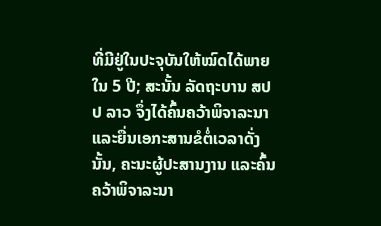ທີ່ມີຢູ່ໃນປະຈຸບັນໃຫ້ໝົດໄດ້ພາຍໃນ 5 ປີ; ສະນັ້ນ ລັດຖະບານ ສປປ ລາວ ຈຶ່ງໄດ້ຄົ້ນຄວ້າພິຈາລະນາ ແລະຍື່ນເອກະສານຂໍຕໍ່ເວລາດັ່ງນັ້ນ, ຄະນະຜູ້ປະສານງານ ແລະຄົ້ນຄວ້າພິຈາລະນາ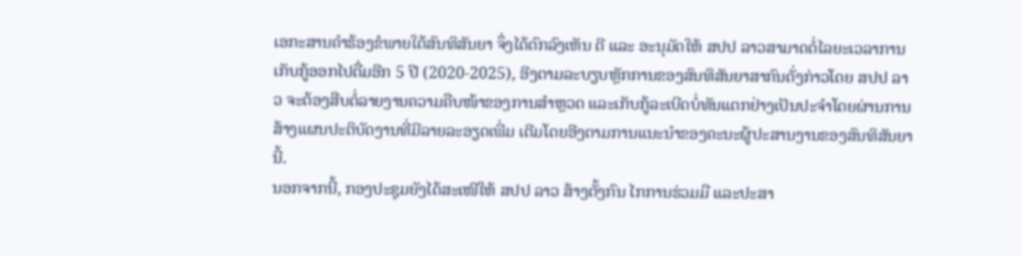ເອກະສານຄຳຮ້ອງຂໍພາຍໃຕ້ສົນທິສັນຍາ ຈຶ່ງໄດ້ຕົກລົງເຫັນ ດີ ແລະ ອະນຸມັດໃຫ້ ສປປ ລາວສາມາດຕໍ່ໄລຍະເວລາການເກັບກູ້ອອກໄປຕື່ມອີກ 5 ປີ (2020-2025), ອີງຕາມລະບຽບຫຼັກການຂອງສົນທິສັນຍາສາກົນດັ່ງກ່າວໂດຍ ສປປ ລາວ ຈະຕ້ອງສືບຕໍ່ລາຍງານຄວາມຄືບໜ້າຂອງການສຳຫຼວດ ແລະເກັບກູ້ລະເບີດບໍ່ທັນແຕກຢ່າງເປັນປະຈຳໂດຍຜ່ານການສ້າງແຜນປະຕິບັດງານທີ່ມີລາຍລະອຽດເພີ່ມ ເຕີມໂດຍອີງຕາມການແນະນຳຂອງຄະນະຜູ້ປະສານງານຂອງສົນທິສັນຍານີ້.
ນອກຈາກນີ້, ກອງປະຊຸມຍັງໄດ້ສະເໜີໃຫ້ ສປປ ລາວ ສ້າງຕັ້ງກົນ ໄກການຮ່ວມມື ແລະປະສາ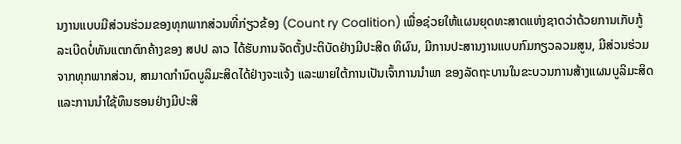ນງານແບບມີສ່ວນຮ່ວມຂອງທຸກພາກສ່ວນທີ່ກ່ຽວຂ້ອງ (Count ry Coalition) ເພື່ອຊ່ວຍໃຫ້ແຜນຍຸດທະສາດແຫ່ງຊາດວ່າດ້ວຍການເກັບກູ້ລະເບີດບໍ່ທັນແຕກຕົກຄ້າງຂອງ ສປປ ລາວ ໄດ້ຮັບການຈັດຕັ້ງປະຕິບັດຢ່າງມີປະສິດ ທິຜົນ, ມີການປະສານງານແບບກົມກຽວລວມສູນ, ມີສ່ວນຮ່ວມຈາກທຸກພາກສ່ວນ, ສາມາດກຳນົດບູລິມະສິດໄດ້ຢ່າງຈະແຈ້ງ ແລະພາຍໃຕ້ການເປັນເຈົ້າການນໍາພາ ຂອງລັດຖະບານໃນຂະບວນການສ້າງແຜນບູລິມະສິດ ແລະການນໍາໃຊ້ທຶນຮອນຢ່າງມີປະສິ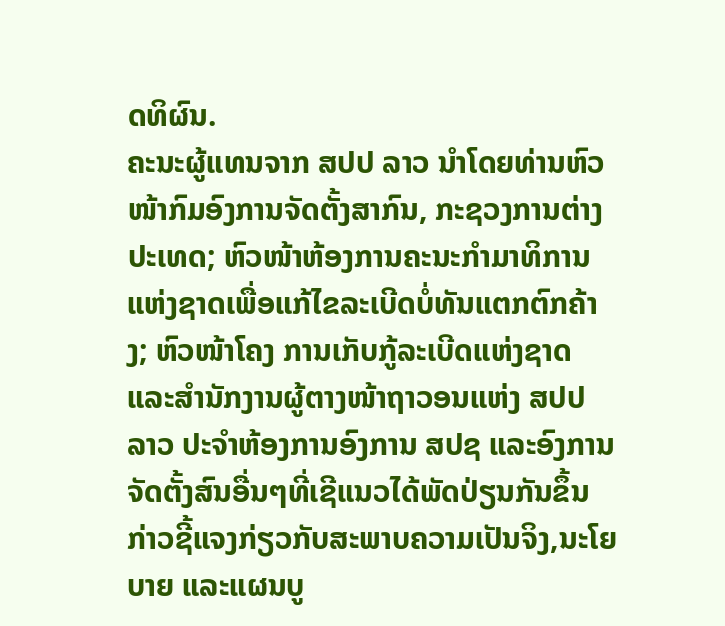ດທິຜົນ.
ຄະນະຜູ້ແທນຈາກ ສປປ ລາວ ນຳໂດຍທ່ານຫົວໜ້າກົມອົງການຈັດຕັ້ງສາກົນ, ກະຊວງການຕ່າງປະເທດ; ຫົວໜ້າຫ້ອງການຄະນະກຳມາທິການແຫ່ງຊາດເພື່ອແກ້ໄຂລະເບີດບໍ່ທັນແຕກຕົກຄ້າງ; ຫົວໜ້າໂຄງ ການເກັບກູ້ລະເບີດແຫ່ງຊາດແລະສຳນັກງານຜູ້ຕາງໜ້າຖາວອນແຫ່ງ ສປປ ລາວ ປະຈຳຫ້ອງການອົງການ ສປຊ ແລະອົງການຈັດຕັ້ງສົນອື່ນໆທີ່ເຊີແນວໄດ້ພັດປ່ຽນກັນຂຶ້ນກ່າວຊີ້ແຈງກ່ຽວກັບສະພາບຄວາມເປັນຈິງ,ນະໂຍບາຍ ແລະແຜນບູ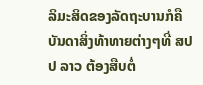ລິມະສິດຂອງລັດຖະບານກໍຄືບັນດາສິ່ງທ້າທາຍຕ່າງໆທີ່ ສປປ ລາວ ຕ້ອງສືບຕໍ່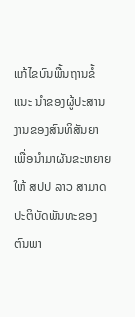ແກ້ໄຂບົນພື້ນຖານຂໍ້ແນະ ນຳຂອງຜູ້ປະສານງານຂອງສົນທິສັນຍາ ເພື່ອນໍາມາຜັນຂະຫຍາຍໃຫ້ ສປປ ລາວ ສາມາດປະຕິບັດພັນທະຂອງຕົນພາ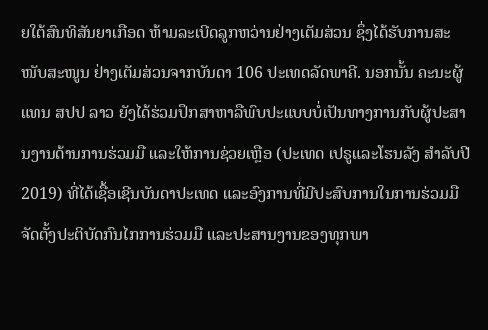ຍໃຕ້ສົນທິສັນຍາເກືອດ ຫ້າມລະເບີດລູກຫວ່ານຢ່າງເຕັມສ່ວນ ຊຶ່ງໄດ້ຮັບການສະໜັບສະໜູນ ຢ່າງເຕັມສ່ວນຈາກບັນດາ 106 ປະເທດລັດພາຄີ. ນອກນັ້ນ ຄະນະຜູ້ ແທນ ສປປ ລາວ ຍັງໄດ້ຮ່ວມປຶກສາຫາລືພົບປະແບບບໍ່ເປັນທາງການກັບຜູ້ປະສານງານດ້ານການຮ່ວມມື ແລະໃຫ້ການຊ່ວຍເຫຼືອ (ປະເທດ ເປຣູແລະໂຮນລັງ ສຳລັບປີ 2019) ທີ່ໄດ້ເຊື້ອເຊີນບັນດາປະເທດ ແລະອົງການທີ່ມີປະສົບການໃນການຮ່ວມມືຈັດຕັ້ງປະຕິບັດກົນໄກການຮ່ວມມື ແລະປະສານງານຂອງທຸກພາ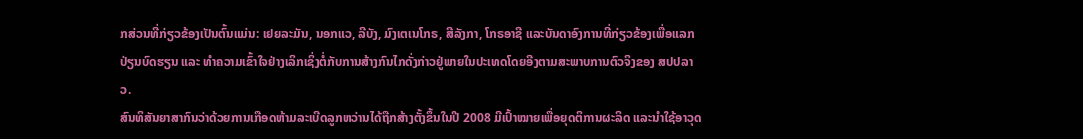ກສ່ວນທີ່ກ່ຽວຂ້ອງເປັນຕົ້ນແມ່ນ: ເຢຍລະມັນ, ນອກແວ, ລີບັງ, ມົງເຕເນໂກຣ, ສີລັງກາ, ໂກຣອາຊີ ແລະບັນດາອົງການທີ່ກ່ຽວຂ້ອງເພື່ອແລກປ່ຽນບົດຮຽນ ແລະ ທໍາຄວາມເຂົ້າໃຈຢ່າງເລິກເຊິ່ງຕໍ່ກັບການສ້າງກົນໄກດັ່ງກ່າວຢູ່ພາຍໃນປະເທດໂດຍອີງຕາມສະພາບການຕົວຈິງຂອງ ສປປລາວ.
ສົນທິສັນຍາສາກົນວ່າດ້ວຍການເກືອດຫ້າມລະເບີດລູກຫວ່ານໄດ້ຖືກສ້າງຕັ້ງຂຶ້ນໃນປີ 2008 ມີເປົ້າໝາຍເພື່ອຍຸດຕິການຜະລິດ ແລະນໍາໃຊ້ອາວຸດ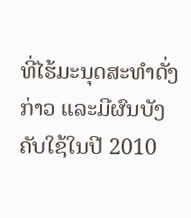ທີ່ໄຮ້ມະນຸດສະທຳດັ່ງກ່າວ ແລະມີຜົນບັງຄັບໃຊ້ໃນປີ 2010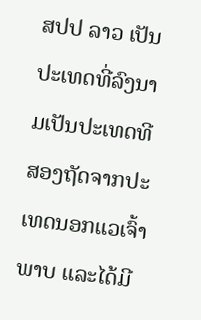ສປປ ລາວ ເປັນປະເທດທີ່ລົງນາມເປັນປະເທດທີສອງຖັດຈາກປະເທດນອກແວເຈົ້າພາບ ແລະໄດ້ມີ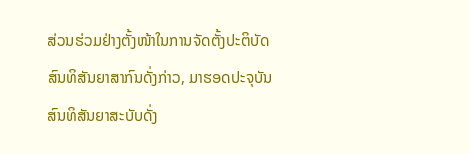ສ່ວນຮ່ວມຢ່າງຕັ້ງໜ້າໃນການຈັດຕັ້ງປະຕິບັດສົນທິສັນຍາສາກົນດັ່ງກ່າວ, ມາຮອດປະຈຸບັນສົນທິສັນຍາສະບັບດັ່ງ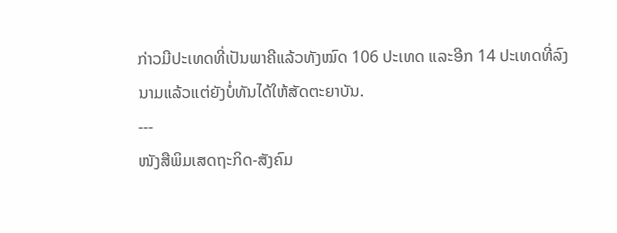ກ່າວມີປະເທດທີ່ເປັນພາຄີແລ້ວທັງໝົດ 106 ປະເທດ ແລະອີກ 14 ປະເທດທີ່ລົງນາມແລ້ວແຕ່ຍັງບໍ່ທັນໄດ້ໃຫ້ສັດຕະຍາບັນ.
---
ໜັງສືພິມເສດຖະກິດ-ສັງຄົມ